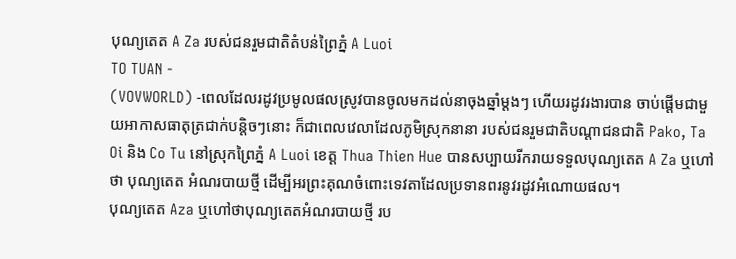បុណ្យតេត A Za របស់ជនរួមជាតិតំបន់ព្រៃភ្នំ A Luoi
TO TUAN -
(VOVWORLD) -ពេលដែលរដូវប្រមូលផលស្រូវបានចូលមកដល់នាចុងឆ្នាំម្តងៗ ហើយរដូវរងារបាន ចាប់ផ្តើមជាមួយអាកាសធាតុត្រជាក់បន្តិចៗនោះ ក៏ជាពេលវេលាដែលភូមិស្រុកនានា របស់ជនរួមជាតិបណ្តាជនជាតិ Pako, Ta Oi និង Co Tu នៅស្រុកព្រៃភ្នំ A Luoi ខេត្ត Thua Thien Hue បានសប្បាយរីករាយទទួលបុណ្យតេត A Za ឬហៅថា បុណ្យតេត អំណរបាយថ្មី ដើម្បីអរព្រះគុណចំពោះទេវតាដែលប្រទានពរនូវរដូវអំណោយផល។
បុណ្យតេត Aza ឬហៅថាបុណ្យតេតអំណរបាយថ្មី រប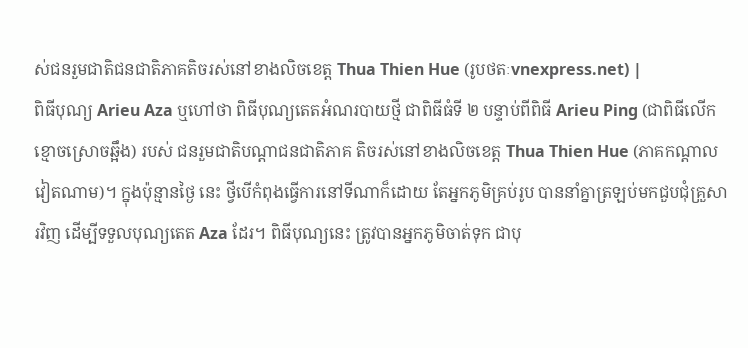ស់ជនរួមជាតិជនជាតិភាគតិចរស់នៅខាងលិចខេត្ត Thua Thien Hue (រូបថតៈvnexpress.net) |
ពិធីបុណ្យ Arieu Aza ឬហៅថា ពិធីបុណ្យតេតអំណរបាយថ្មី ជាពិធីធំទី ២ បន្ទាប់ពីពិធី Arieu Ping (ជាពិធីលើកខ្មោចស្រោចឆ្អឹង) របស់ ជនរួមជាតិបណ្តាជនជាតិភាគ តិចរស់នៅខាងលិចខេត្ត Thua Thien Hue (ភាគកណ្តាលវៀតណាម)។ ក្នុងប៉ុន្មានថ្ងៃ នេះ ថ្វីបើកំពុងធ្វើការនៅទីណាក៏ដោយ តែអ្នកភូមិគ្រប់រូប បាននាំគ្នាត្រឡប់មកជួបជុំគ្រួសារវិញ ដើម្បីទទួលបុណ្យតេត Aza ដែរ។ ពិធីបុណ្យនេះ ត្រូវបានអ្នកភូមិចាត់ទុក ជាបុ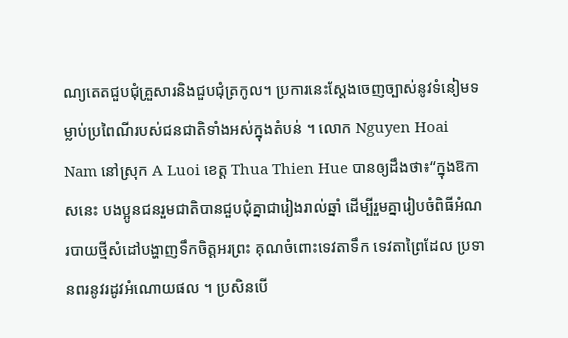ណ្យតេតជួបជុំគ្រួសារនិងជួបជុំត្រកូល។ ប្រការនេះស្តែងចេញច្បាស់នូវទំនៀមទម្លាប់ប្រពៃណីរបស់ជនជាតិទាំងអស់ក្នុងតំបន់ ។ លោក Nguyen Hoai Nam នៅស្រុក A Luoi ខេត្ត Thua Thien Hue បានឲ្យដឹងថា៖“ក្នុងឱកាសនេះ បងប្អូនជនរួមជាតិបានជួបជុំគ្នាជារៀងរាល់ឆ្នាំ ដើម្បីរួមគ្នារៀបចំពិធីអំណរបាយថ្មីសំដៅបង្ហាញទឹកចិត្តអរព្រះ គុណចំពោះទេវតាទឹក ទេវតាព្រៃដែល ប្រទានពរនូវរដូវអំណោយផល ។ ប្រសិនបើ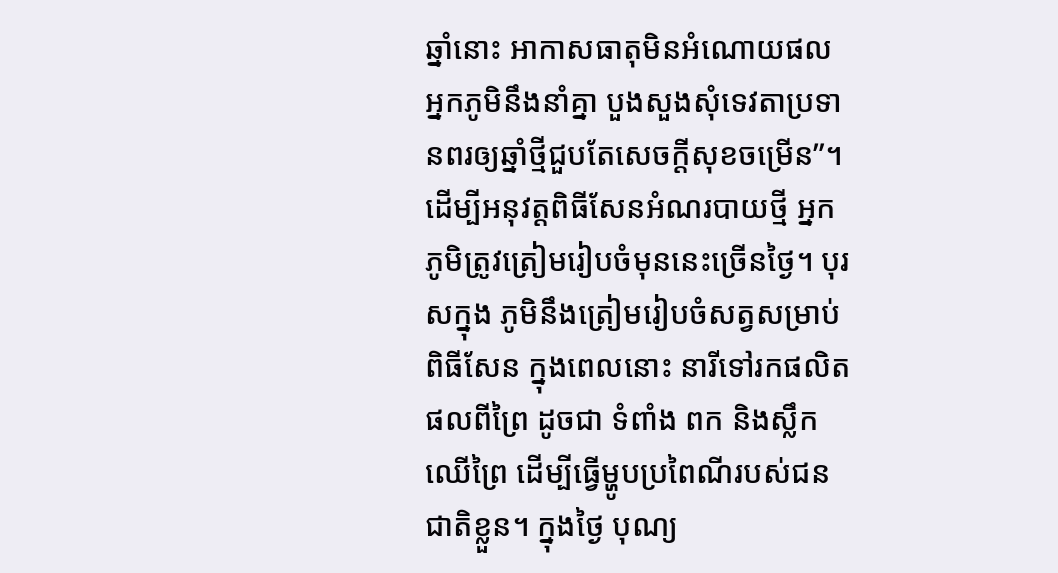ឆ្នាំនោះ អាកាសធាតុមិនអំណោយផល អ្នកភូមិនឹងនាំគ្នា បួងសួងសុំទេវតាប្រទានពរឲ្យឆ្នាំថ្មីជួបតែសេចក្តីសុខចម្រើន”។
ដើម្បីអនុវត្តពិធីសែនអំណរបាយថ្មី អ្នកភូមិត្រូវត្រៀមរៀបចំមុននេះច្រើនថ្ងៃ។ បុរសក្នុង ភូមិនឹងត្រៀមរៀបចំសត្វសម្រាប់ពិធីសែន ក្នុងពេលនោះ នារីទៅរកផលិតផលពីព្រៃ ដូចជា ទំពាំង ពក និងស្លឹកឈើព្រៃ ដើម្បីធ្វើម្ហូបប្រពៃណីរបស់ជនជាតិខ្លួន។ ក្នុងថ្ងៃ បុណ្យ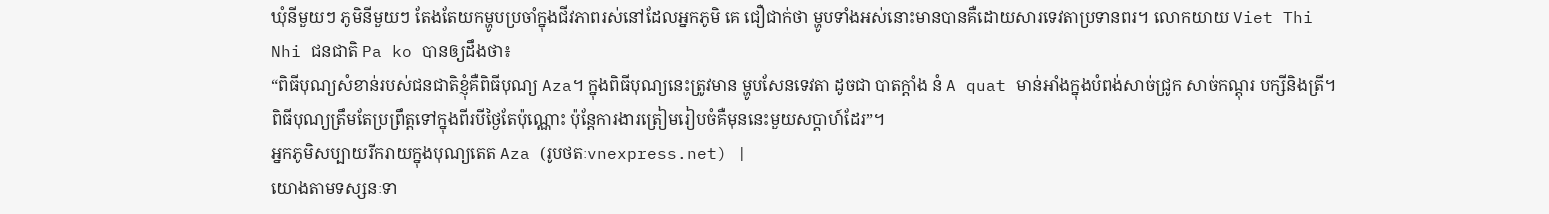ឃុំនីមួយៗ ភូមិនីមួយៗ តែងតែយកម្ហូបប្រចាំក្នុងជីវភាពរស់នៅដែលអ្នកភូមិ គេ ជឿជាក់ថា ម្ហូបទាំងអស់នោះមានបានគឺដោយសារទេវតាប្រទានពរ។ លោកយាយ Viet Thi Nhi ជនជាតិ Pa ko បានឲ្យដឹងថា៖
“ពិធីបុណ្យសំខាន់របស់ជនជាតិខ្ញុំគឺពិធីបុណ្យ Aza។ ក្នុងពិធីបុណ្យនេះត្រូវមាន ម្ហូបសែនទេវតា ដូចជា បាតក្តាំង នំ A quat មាន់អាំងក្នុងបំពង់សាច់ជ្រូក សាច់កណ្តុរ បក្សីនិងត្រី។ ពិធីបុណ្យត្រឹមតែប្រព្រឹត្តទៅក្នុងពីរបីថ្ងៃតែប៉ុណ្ណោះ ប៉ុន្តែការងារត្រៀមរៀបចំគឺមុននេះមួយសប្តាហ៍ដែរ”។
អ្នកភូមិសប្បាយរីករាយក្នុងបុណ្យតេត Aza (រូបថតៈvnexpress.net) |
យោងតាមទស្សនៈទា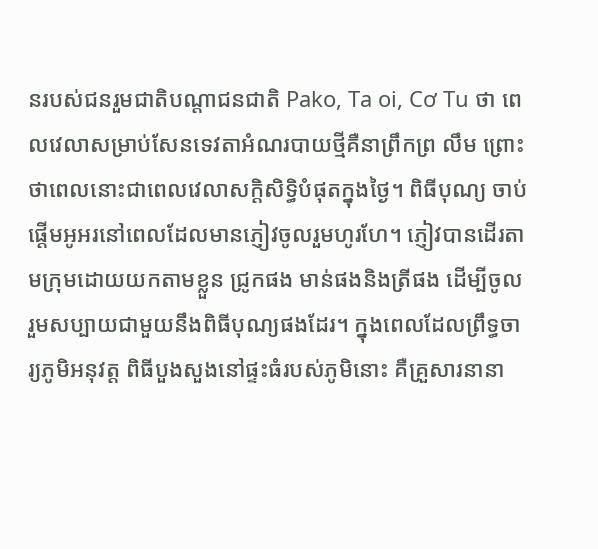នរបស់ជនរួមជាតិបណ្តាជនជាតិ Pako, Ta oi, Cơ Tu ថា ពេលវេលាសម្រាប់សែនទេវតាអំណរបាយថ្មីគឺនាព្រឹកព្រ លឹម ព្រោះថាពេលនោះជាពេលវេលាសក្តិសិទ្ធិបំផុតក្នុងថ្ងៃ។ ពិធីបុណ្យ ចាប់ផ្តើមអូអរនៅពេលដែលមានភ្ញៀវចូលរួមហូរហែ។ ភ្ញៀវបានដើរតាមក្រុមដោយយកតាមខ្លួន ជ្រូកផង មាន់ផងនិងត្រីផង ដើម្បីចូលរួមសប្បាយជាមួយនឹងពិធីបុណ្យផងដែរ។ ក្នុងពេលដែលព្រឹទ្ធចារ្យភូមិអនុវត្ត ពិធីបួងសួងនៅផ្ទះធំរបស់ភូមិនោះ គឺគ្រួសារនានា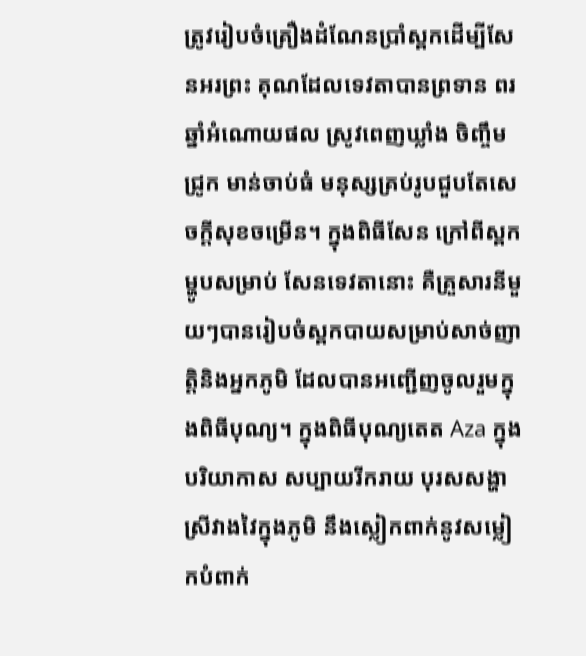ត្រូវរៀបចំគ្រឿងដំណែនប្រាំស្ពកដើម្បីសែនអរព្រះ គុណដែលទេវតាបានព្រទាន ពរឆ្នាំអំណោយផល ស្រូវពេញឃ្លាំង ចិញ្ចឹមជ្រូក មាន់ចាប់ធំ មនុស្សគ្រប់រូបជួបតែសេចក្តីសុខចម្រើន។ ក្នុងពិធីសែន ក្រៅពីស្ពក ម្ហូបសម្រាប់ សែនទេវតានោះ គឺគ្រួសារនីមួយៗបានរៀបចំស្ពកបាយសម្រាប់សាច់ញាត្តិនិងអ្នកភូមិ ដែលបានអញ្ជើញចូលរួមក្នុងពិធីបុណ្យ។ ក្នុងពិធីបុណ្យតេត Aza ក្នុងបរិយាកាស សប្បាយរីករាយ បុរសសង្ហា ស្រីវាងវៃក្នុងភូមិ នឹងស្លៀកពាក់នូវសម្លៀកបំពាក់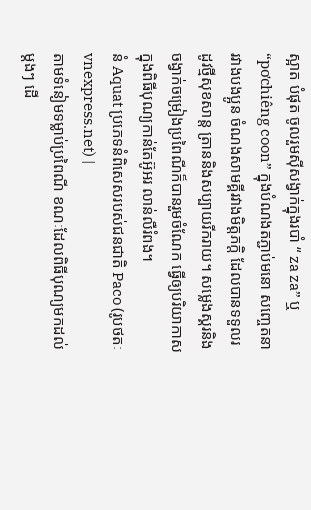ស្អាត បំផុត ចូលរួមស៊ីសង្វាក់ក្នុងរបាំ “ za za” ឬ “pơchiêng coon” ក្នុងបំណងតភ្ជាប់មនោ សញ្ចេតនារវាងបងប្អូន ចំណងសាមគ្គីរវាងមិត្តភក្តិ ដែលបានទទួលរដូវថ្មីសុខសាន្ត ត្រាននិងសប្បាយរីករាយ។ សម្លេងស្គរនិងចង្វាក់ចម្រៀងប្រពៃណីក៏បានរួមចំណែក ធ្វើឲ្យបរិយាកាសក្នុងពិធីបុណ្យកាន់តែអ៊ូអរ លាន់លឺរំពង។
នំ Aquat ប្រភេទនំពិសេសរបស់ជនជាតិ Paco (រូបថតៈ vnexpress.net) |
តាមទំនៀមទម្លាប់ប្រពៃណី ខណៈដែលពិធីបុណ្យមកដល់ម្តងៗ ដើ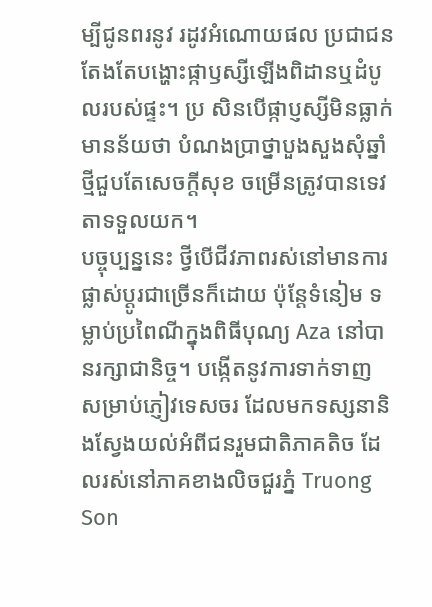ម្បីជូនពរនូវ រដូវអំណោយផល ប្រជាជនតែងតែបង្ហោះផ្កាឫស្សីឡើងពិដានឬដំបូលរបស់ផ្ទះ។ ប្រ សិនបើផ្កាប្ញស្សីមិនធ្លាក់មានន័យថា បំណងប្រាថ្នាបួងសួងសុំឆ្នាំថ្មីជួបតែសេចក្តីសុខ ចម្រើនត្រូវបានទេវតាទទួលយក។
បច្ចុប្បន្ននេះ ថ្វីបើជីវភាពរស់នៅមានការផ្លាស់ប្តូរជាច្រើនក៏ដោយ ប៉ុន្តែទំនៀម ទម្លាប់ប្រពៃណីក្នុងពិធីបុណ្យ Aza នៅបានរក្សាជានិច្ច។ បង្កើតនូវការទាក់ទាញ សម្រាប់ភ្ញៀវទេសចរ ដែលមកទស្សនានិងស្វែងយល់អំពីជនរួមជាតិភាគតិច ដែលរស់នៅភាគខាងលិចជួរភ្នំ Truong Son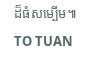ដ៏ធំសម្បើម៕
TO TUAN